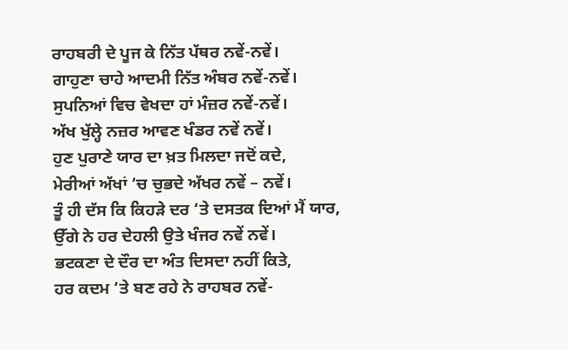ਰਾਹਬਰੀ ਦੇ ਪੂਜ ਕੇ ਨਿੱਤ ਪੱਥਰ ਨਵੇਂ-ਨਵੇਂ।
ਗਾਹੁਣਾ ਚਾਹੇ ਆਦਮੀ ਨਿੱਤ ਅੰਬਰ ਨਵੇਂ-ਨਵੇਂ।
ਸੁਪਨਿਆਂ ਵਿਚ ਵੇਖਦਾ ਹਾਂ ਮੰਜ਼ਰ ਨਵੇਂ-ਨਵੇਂ।
ਅੱਖ ਖੁੱਲ੍ਹੇ ਨਜ਼ਰ ਆਵਣ ਖੰਡਰ ਨਵੇਂ ਨਵੇਂ।
ਹੁਣ ਪੁਰਾਣੇ ਯਾਰ ਦਾ ਖ਼ਤ ਮਿਲਦਾ ਜਦੋਂ ਕਦੇ,
ਮੇਰੀਆਂ ਅੱਖਾਂ ‘ਚ ਚੁਭਦੇ ਅੱਖਰ ਨਵੇਂ – ਨਵੇਂ।
ਤੂੰ ਹੀ ਦੱਸ ਕਿ ਕਿਹੜੇ ਦਰ ‘ਤੇ ਦਸਤਕ ਦਿਆਂ ਮੈਂ ਯਾਰ,
ਉੱਗੇ ਨੇ ਹਰ ਦੇਹਲੀ ਉਤੇ ਖੰਜਰ ਨਵੇਂ ਨਵੇਂ।
ਭਟਕਣਾ ਦੇ ਦੌਰ ਦਾ ਅੰਤ ਦਿਸਦਾ ਨਹੀਂ ਕਿਤੇ,
ਹਰ ਕਦਮ ‘ਤੇ ਬਣ ਰਹੇ ਨੇ ਰਾਹਬਰ ਨਵੇਂ-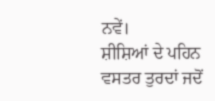ਨਵੇਂ।
ਸ਼ੀਸ਼ਿਆਂ ਦੇ ਪਹਿਨ ਵਸਤਰ ਤੁਰਦਾਂ ਜਦੋਂ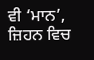ਵੀ ‘ਮਾਨ’,
ਜ਼ਿਹਨ ਵਿਚ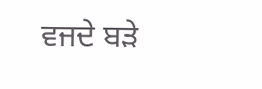ਵਜਦੇ ਬੜੇ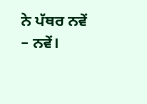ਨੇ ਪੱਥਰ ਨਵੇਂ – ਨਵੇਂ।